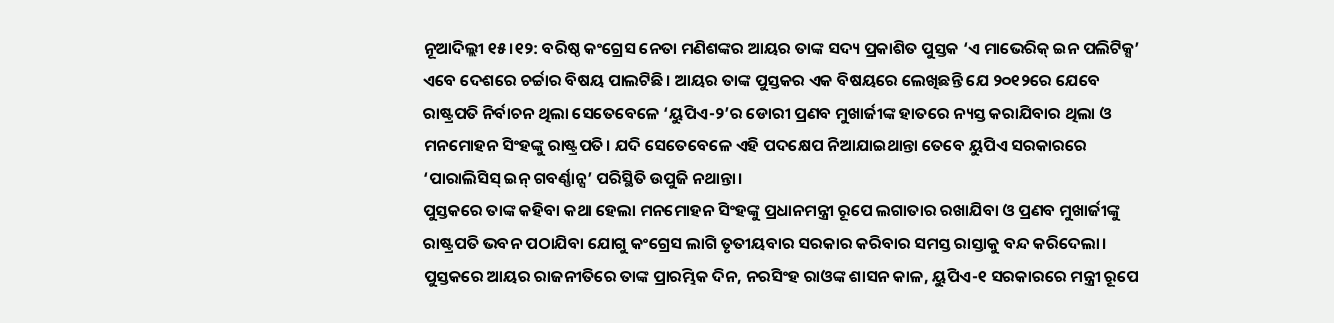ନୂଆଦିଲ୍ଲୀ ୧୫।୧୨: ବରିଷ୍ଠ କଂଗ୍ରେସ ନେତା ମଣିଶଙ୍କର ଆୟର ତାଙ୍କ ସଦ୍ୟ ପ୍ରକାଶିତ ପୁସ୍ତକ ‘ଏ ମାଭେରିକ୍ ଇନ ପଲିଟିକ୍ସ’ ଏବେ ଦେଶରେ ଚର୍ଚ୍ଚାର ବିଷୟ ପାଲଟିଛି। ଆୟର ତାଙ୍କ ପୁସ୍ତକର ଏକ ବିଷୟରେ ଲେଖିଛନ୍ତି ଯେ ୨୦୧୨ରେ ଯେବେ ରାଷ୍ଟ୍ରପତି ନିର୍ବାଚନ ଥିଲା ସେତେବେଳେ ‘ୟୁପିଏ-୨’ର ଡୋରୀ ପ୍ରଣବ ମୁଖାର୍ଜୀଙ୍କ ହାତରେ ନ୍ୟସ୍ତ କରାଯିବାର ଥିଲା ଓ ମନମୋହନ ସିଂହଙ୍କୁ ରାଷ୍ଟ୍ରପତି। ଯଦି ସେତେବେଳେ ଏହି ପଦକ୍ଷେପ ନିଆଯାଇଥାନ୍ତା ତେବେ ୟୁପିଏ ସରକାରରେ ‘ପାରାଲିସିସ୍ ଇନ୍ ଗବର୍ଣ୍ଣାନ୍ସ’ ପରିସ୍ଥିତି ଉପୁଜି ନଥାନ୍ତା।
ପୁସ୍ତକରେ ତାଙ୍କ କହିବା କଥା ହେଲା ମନମୋହନ ସିଂହଙ୍କୁ ପ୍ରଧାନମନ୍ତ୍ରୀ ରୂପେ ଲଗାତାର ରଖାଯିବା ଓ ପ୍ରଣବ ମୁଖାର୍ଜୀଙ୍କୁ ରାଷ୍ଟ୍ରପତି ଭବନ ପଠାଯିବା ଯୋଗୁ କଂଗ୍ରେସ ଲାଗି ତୃତୀୟବାର ସରକାର କରିବାର ସମସ୍ତ ରାସ୍ତାକୁ ବନ୍ଦ କରିଦେଲା। ପୁସ୍ତକରେ ଆୟର ରାଜନୀତିରେ ତାଙ୍କ ପ୍ରାରମ୍ଭିକ ଦିନ, ନରସିଂହ ରାଓଙ୍କ ଶାସନ କାଳ, ୟୁପିଏ-୧ ସରକାରରେ ମନ୍ତ୍ରୀ ରୂପେ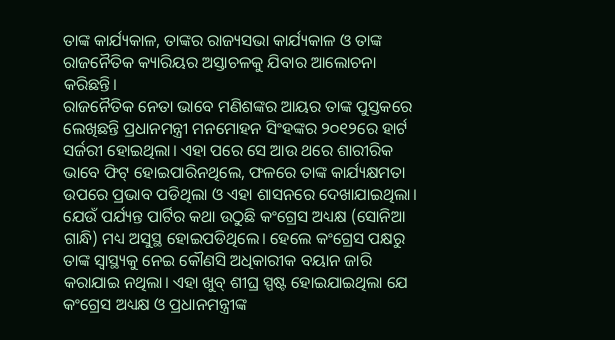ତାଙ୍କ କାର୍ଯ୍ୟକାଳ, ତାଙ୍କର ରାଜ୍ୟସଭା କାର୍ଯ୍ୟକାଳ ଓ ତାଙ୍କ ରାଜନୈତିକ କ୍ୟାରିୟର ଅସ୍ତାଚଳକୁ ଯିବାର ଆଲୋଚନା କରିଛନ୍ତି।
ରାଜନୈତିକ ନେତା ଭାବେ ମଣିଶଙ୍କର ଆୟର ତାଙ୍କ ପୁସ୍ତକରେ ଲେଖିଛନ୍ତି ପ୍ରଧାନମନ୍ତ୍ରୀ ମନମୋହନ ସିଂହଙ୍କର ୨୦୧୨ରେ ହାର୍ଟ ସର୍ଜରୀ ହୋଇଥିଲା। ଏହା ପରେ ସେ ଆଉ ଥରେ ଶାରୀରିକ ଭାବେ ଫିଟ୍ ହୋଇପାରିନଥିଲେ, ଫଳରେ ତାଙ୍କ କାର୍ଯ୍ୟକ୍ଷମତା ଉପରେ ପ୍ରଭାବ ପଡିଥିଲା ଓ ଏହା ଶାସନରେ ଦେଖାଯାଇଥିଲା। ଯେଉଁ ପର୍ଯ୍ୟନ୍ତ ପାର୍ଟିର କଥା ଉଠୁଛି କଂଗ୍ରେସ ଅଧ୍ୟକ୍ଷ (ସୋନିଆ ଗାନ୍ଧି) ମଧ୍ୟ ଅସୁସ୍ଥ ହୋଇପଡିଥିଲେ। ହେଲେ କଂଗ୍ରେସ ପକ୍ଷରୁ ତାଙ୍କ ସ୍ୱାସ୍ଥ୍ୟକୁ ନେଇ କୌଣସି ଅଧିକାରୀକ ବୟାନ ଜାରି କରାଯାଇ ନଥିଲା। ଏହା ଖୁବ୍ ଶୀଘ୍ର ସ୍ପଷ୍ଟ ହୋଇଯାଇଥିଲା ଯେ କଂଗ୍ରେସ ଅଧ୍ୟକ୍ଷ ଓ ପ୍ରଧାନମନ୍ତ୍ରୀଙ୍କ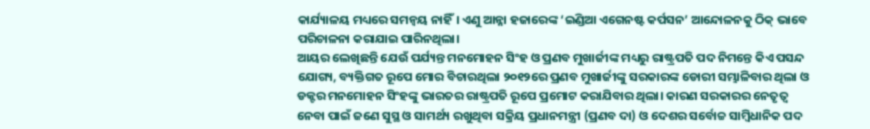କାର୍ଯ୍ୟାଳୟ ମଧ୍ୟରେ ସମନ୍ୱୟ ନାହିଁ। ଏଣୁ ଆନ୍ନା ହଜାରେଙ୍କ ‘ଇଣ୍ଡିଆ ଏଗେନଷ୍ଟ କର୍ପସନ’ ଆନ୍ଦୋଳନକୁ ଠିକ୍ ଭାବେ ପରିଚାଳନା କରାଯାଇ ପାରିନଥିଲା।
ଆୟର ଲେଖିଛନ୍ତି ଯେଉଁ ପର୍ଯ୍ୟନ୍ତ ମନମୋହନ ସିଂହ ଓ ପ୍ରଣବ ମୁଖାର୍ଜୀଙ୍କ ମଧ୍ୟରୁ ରାଷ୍ଟ୍ରପତି ପଦ ନିମନ୍ତେ କିଏ ପସନ୍ଦ ଯୋଗ୍ୟ, ବ୍ୟକ୍ତିଗତ ରୂପେ ମୋର ବିଚାରଥିଲା ୨୦୧୨ରେ ପ୍ରଣବ ମୁଖାର୍ଜୀଙ୍କୁ ସରକାରଙ୍କ ଡୋରୀ ସମ୍ଭାଳିବାର ଥିଲା ଓ ଡକ୍ଟର ମନମୋହନ ସିଂହଙ୍କୁ ଭାରତର ରାଷ୍ଟ୍ରପତି ରୂପେ ପ୍ରମୋଟ କରାଯିବାର ଥିଲା। କାରଣ ସରକାରର ନେତୃତ୍ୱ ନେବା ପାଇଁ ଜଣେ ସୁସ୍ଥ ଓ ସାମର୍ଥ୍ୟ ରଖୁଥିବା ସକ୍ରିୟ ପ୍ରଧାନମନ୍ତ୍ରୀ (ପ୍ରଣବ ଦା) ଓ ଦେଶର ସର୍ବୋଚ୍ଚ ସାମ୍ବିଧାନିକ ପଦ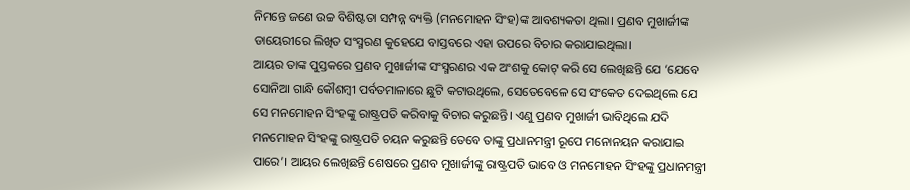ନିମନ୍ତେ ଜଣେ ଉଚ୍ଚ ବିଶିଷ୍ଟତା ସମ୍ପନ୍ନ ବ୍ୟକ୍ତି (ମନମୋହନ ସିଂହ)ଙ୍କ ଆବଶ୍ୟକତା ଥିଲା। ପ୍ରଣବ ମୁଖାର୍ଜୀଙ୍କ ଡାୟେରୀରେ ଲିଖିତ ସଂସ୍ମରଣ କୁହେଯେ ବାସ୍ତବରେ ଏହା ଉପରେ ବିଚାର କରାଯାଇଥିଲା।
ଆୟର ତାଙ୍କ ପୁସ୍ତକରେ ପ୍ରଣବ ମୁଖାର୍ଜୀଙ୍କ ସଂସ୍ମରଣର ଏକ ଅଂଶକୁ କୋଟ୍ କରି ସେ ଲେଖିଛନ୍ତି ଯେ ‘ଯେବେ ସୋନିଆ ଗାନ୍ଧି କୌଶମ୍ବୀ ପର୍ବତମାଳାରେ ଛୁଟି କଟାଉଥିଲେ, ସେତେବେଳେ ସେ ସଂକେତ ଦେଇଥିଲେ ଯେ ସେ ମନମୋହନ ସିଂହଙ୍କୁ ରାଷ୍ଟ୍ରପତି କରିବାକୁ ବିଚାର କରୁଛନ୍ତି। ଏଣୁ ପ୍ରଣବ ମୁଖାର୍ଜୀ ଭାବିଥିଲେ ଯଦି ମନମୋହନ ସିଂହଙ୍କୁ ରାଷ୍ଟ୍ରପତି ଚୟନ କରୁଛନ୍ତି ତେବେ ତାଙ୍କୁ ପ୍ରଧାନମନ୍ତ୍ରୀ ରୂପେ ମନୋନୟନ କରାଯାଇ ପାରେ’। ଆୟର ଲେଖିଛନ୍ତି ଶେଷରେ ପ୍ରଣବ ମୁଖାର୍ଜୀଙ୍କୁ ରାଷ୍ଟ୍ରପତି ଭାବେ ଓ ମନମୋହନ ସିଂହଙ୍କୁ ପ୍ରଧାନମନ୍ତ୍ରୀ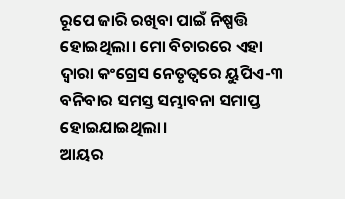ରୂପେ ଜାରି ରଖିବା ପାଇଁ ନିଷ୍ପତ୍ତି ହୋଇଥିଲା। ମୋ ବିଚାରରେ ଏହା ଦ୍ୱାରା କଂଗ୍ରେସ ନେତୃତ୍ୱରେ ୟୁପିଏ-୩ ବନିବାର ସମସ୍ତ ସମ୍ଭାବନା ସମାପ୍ତ ହୋଇଯାଇଥିଲା।
ଆୟର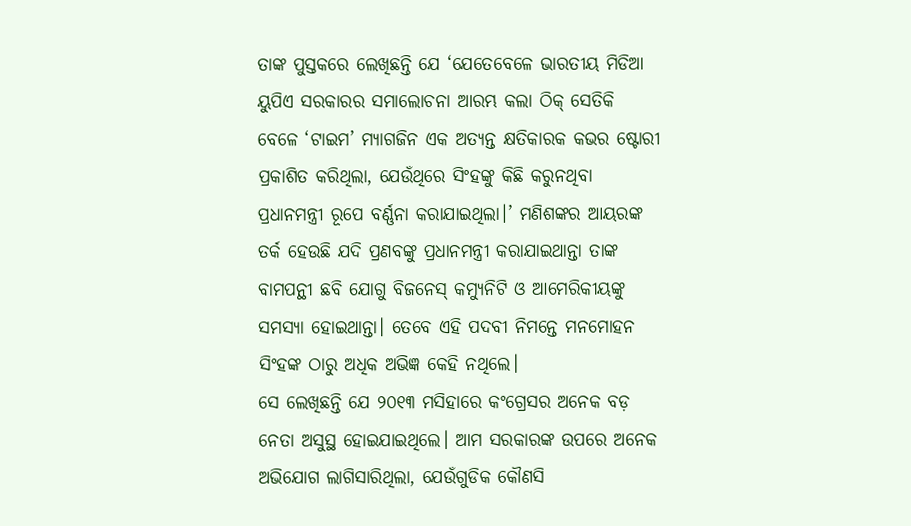ତାଙ୍କ ପୁସ୍ତକରେ ଲେଖିଛନ୍ତି ଯେ ‘ଯେତେବେଳେ ଭାରତୀୟ ମିଡିଆ ୟୁପିଏ ସରକାରର ସମାଲୋଚନା ଆରମ୍ଭ କଲା ଠିକ୍ ସେତିକି ବେଳେ ‘ଟାଇମ’ ମ୍ୟାଗଜିନ ଏକ ଅତ୍ୟନ୍ତ କ୍ଷତିକାରକ କଭର ଷ୍ଟୋରୀ ପ୍ରକାଶିତ କରିଥିଲା, ଯେଉଁଥିରେ ସିଂହଙ୍କୁ କିଛି କରୁନଥିବା ପ୍ରଧାନମନ୍ତ୍ରୀ ରୂପେ ବର୍ଣ୍ଣନା କରାଯାଇଥିଲା।’ ମଣିଶଙ୍କର ଆୟରଙ୍କ ତର୍କ ହେଉଛି ଯଦି ପ୍ରଣବଙ୍କୁ ପ୍ରଧାନମନ୍ତ୍ରୀ କରାଯାଇଥାନ୍ତା ତାଙ୍କ ବାମପନ୍ଥୀ ଛବି ଯୋଗୁ ବିଜନେସ୍ କମ୍ୟୁନିଟି ଓ ଆମେରିକୀୟଙ୍କୁ ସମସ୍ୟା ହୋଇଥାନ୍ତା। ତେବେ ଏହି ପଦବୀ ନିମନ୍ତେ ମନମୋହନ ସିଂହଙ୍କ ଠାରୁ ଅଧିକ ଅଭିଜ୍ଞ କେହି ନଥିଲେ।
ସେ ଲେଖିଛନ୍ତି ଯେ ୨୦୧୩ ମସିହାରେ କଂଗ୍ରେସର ଅନେକ ବଡ଼ ନେତା ଅସୁସ୍ଥ ହୋଇଯାଇଥିଲେ। ଆମ ସରକାରଙ୍କ ଉପରେ ଅନେକ ଅଭିଯୋଗ ଲାଗିସାରିଥିଲା, ଯେଉଁଗୁଡିକ କୌଣସି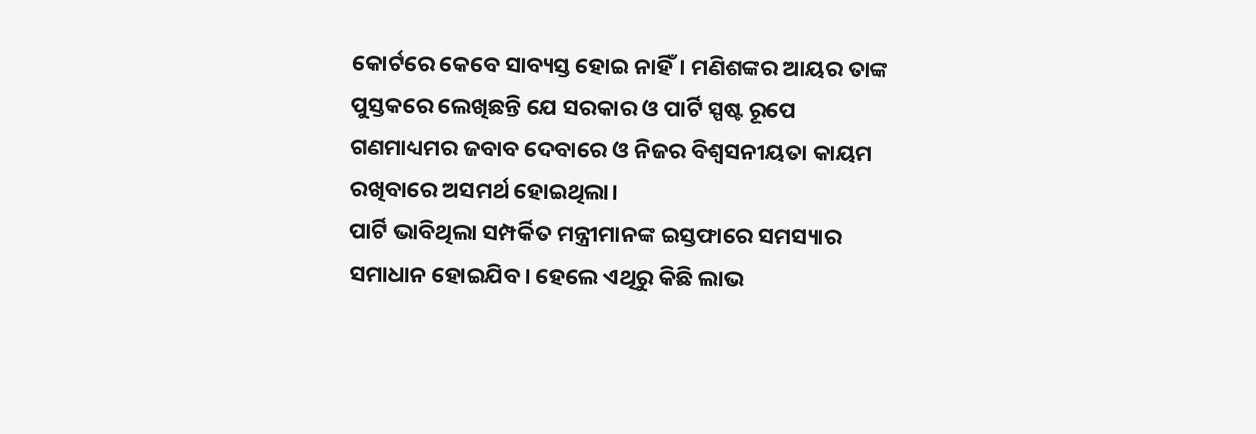କୋର୍ଟରେ କେବେ ସାବ୍ୟସ୍ତ ହୋଇ ନାହିଁ। ମଣିଶଙ୍କର ଆୟର ତାଙ୍କ ପୁସ୍ତକରେ ଲେଖିଛନ୍ତି ଯେ ସରକାର ଓ ପାର୍ଟି ସ୍ପଷ୍ଟ ରୂପେ ଗଣମାଧ୍ୟମର ଜବାବ ଦେବାରେ ଓ ନିଜର ବିଶ୍ୱସନୀୟତା କାୟମ ରଖିବାରେ ଅସମର୍ଥ ହୋଇଥିଲା।
ପାର୍ଟି ଭାବିଥିଲା ସମ୍ପର୍କିତ ମନ୍ତ୍ରୀମାନଙ୍କ ଇସ୍ତଫାରେ ସମସ୍ୟାର ସମାଧାନ ହୋଇଯିବ। ହେଲେ ଏଥିରୁ କିଛି ଲାଭ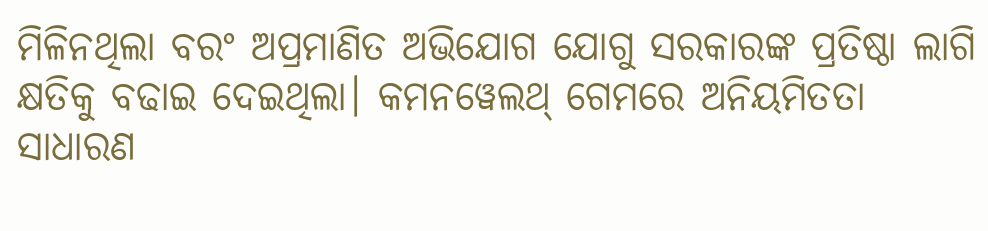ମିଳିନଥିଲା ବରଂ ଅପ୍ରମାଣିତ ଅଭିଯୋଗ ଯୋଗୁ ସରକାରଙ୍କ ପ୍ରତିଷ୍ଠା ଲାଗି କ୍ଷତିକୁ ବଢାଇ ଦେଇଥିଲା। କମନୱେଲଥ୍ ଗେମରେ ଅନିୟମିତତା ସାଧାରଣ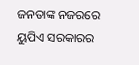ଜନତାଙ୍କ ନଜରରେ ୟୁପିଏ ସରକାରର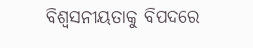ବିଶ୍ୱସନୀୟତାକୁ ବିପଦରେ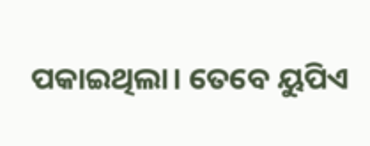ପକାଇଥିଲା। ତେବେ ୟୁପିଏ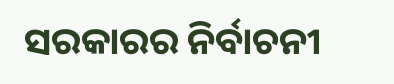ସରକାରର ନିର୍ବାଚନୀ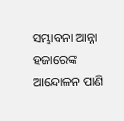ସମ୍ଭାବନା ଆନ୍ନା ହଜାରେଙ୍କ ଆନ୍ଦୋଳନ ପାଣି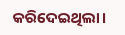କରିଦେଇଥିଲା।